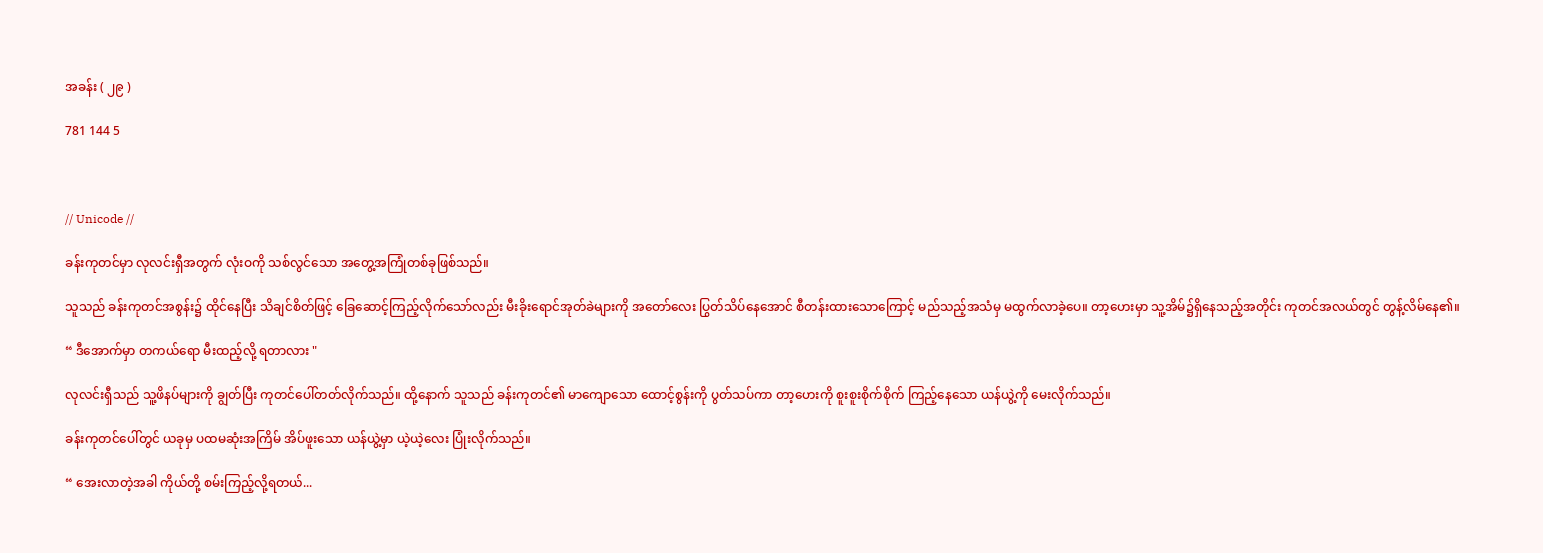အခန်း ( ၂၉ )

781 144 5



// Unicode //

ခန်းကုတင်မှာ လုလင်းရှီအတွက် လုံးဝကို သစ်လွင်သော အတွေ့အကြုံတစ်ခုဖြစ်သည်။

သူသည် ခန်းကုတင်အစွန်း၌ ထိုင်နေပြီး သိချင်စိတ်ဖြင့် ခြေဆောင့်ကြည့်လိုက်သော်လည်း မီးခိုးရောင်အုတ်ခဲများကို အတော်လေး ပြွတ်သိပ်နေအောင် စီတန်းထားသောကြောင့် မည်သည့်အသံမှ မထွက်လာခဲ့ပေ။ တာ့ဟေးမှာ သူ့အိမ်၌ရှိနေသည့်အတိုင်း ကုတင်အလယ်တွင် တွန့်လိမ်နေ၏။

“ ဒီအောက်မှာ တကယ်ရော မီးထည့်လို့ ရတာလား "

လုလင်းရှီသည် သူ့ဖိနပ်များကို ချွတ်ပြီး ကုတင်ပေါ်တတ်လိုက်သည်။ ထို့နောက် သူသည် ခန်းကုတင်၏ မာကျောသော ထောင့်စွန်းကို ပွတ်သပ်ကာ တာ့ဟေးကို စူးစူးစိုက်စိုက် ကြည့်နေသော ယန်ယွဲ့ကို မေးလိုက်သည်။

ခန်းကုတင်ပေါ်တွင် ယခုမှ ပထမဆုံးအကြိမ် အိပ်ဖူးသော ယန်ယွဲ့မှာ ယဲ့ယဲ့လေး ပြုံးလိုက်သည်။

“ အေးလာတဲ့အခါ ကိုယ်တို့ စမ်းကြည့်လို့ရတယ်...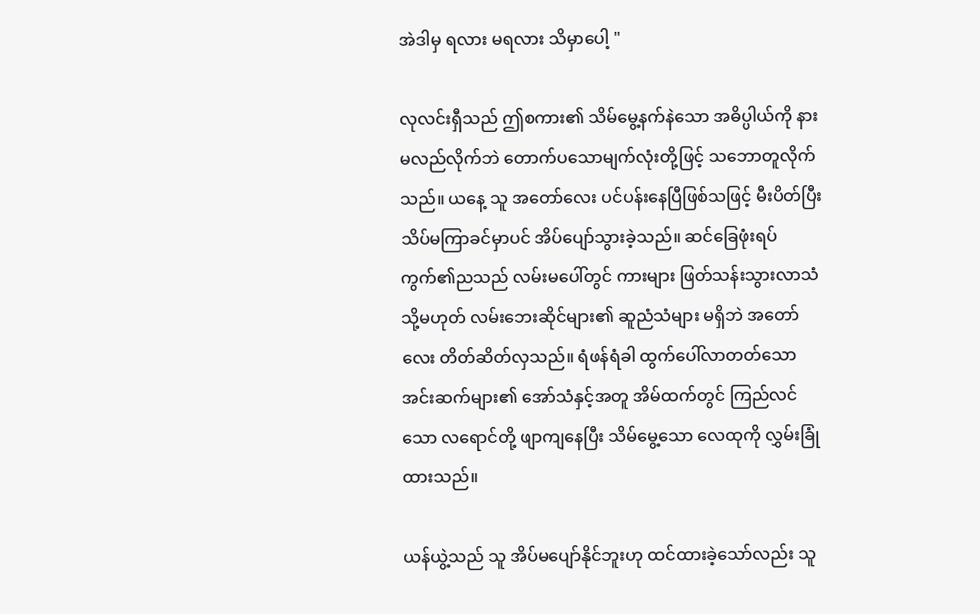အဲဒါမှ ရလား မရလား သိမှာပေါ့ "

လုလင်းရှီသည် ဤစကား၏ သိမ်မွေ့နက်နဲသော အဓိပ္ပါယ်ကို နားမလည်လိုက်ဘဲ တောက်ပသောမျက်လုံးတို့ဖြင့် သဘောတူလိုက်သည်။ ယနေ့ သူ အတော်လေး ပင်ပန်းနေပြီဖြစ်သဖြင့် မီးပိတ်ပြီး သိပ်မကြာခင်မှာပင် အိပ်ပျော်သွားခဲ့သည်။ ဆင်ခြေဖုံးရပ်ကွက်၏ညသည် လမ်းမပေါ်တွင် ကားများ ဖြတ်သန်းသွားလာသံ သို့မဟုတ် လမ်းဘေးဆိုင်များ၏ ဆူညံသံများ မရှိဘဲ အတော်လေး တိတ်ဆိတ်လှသည်။ ရံဖန်ရံခါ ထွက်ပေါ်လာတတ်သော အင်းဆက်များ၏ အော်သံနှင့်အတူ အိမ်ထက်တွင် ကြည်လင်သော လရောင်တို့ ဖျာကျနေပြီး သိမ်မွေ့သော လေထုကို လွှမ်းခြုံထားသည်။

ယန်ယွဲ့သည် သူ အိပ်မပျော်နိုင်ဘူးဟု ထင်ထားခဲ့သော်လည်း သူ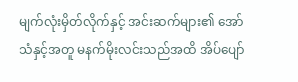မျက်လုံးမှိတ်လိုက်နှင့် အင်းဆက်များ၏ အော်သံနှင့်အတူ မနက်မိုးလင်းသည်အထိ အိပ်ပျော်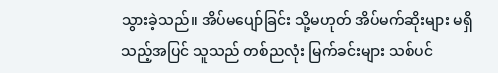သွားခဲ့သည်။ အိပ်မပျော်ခြင်း သို့မဟုတ် အိပ်မက်ဆိုးများ မရှိသည့်အပြင် သူသည် တစ်ညလုံး မြက်ခင်းများ သစ်ပင်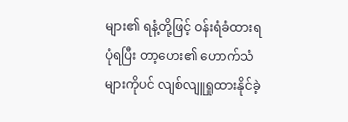များ၏ ရနံ့တို့ဖြင့် ဝန်းရံခံထားရပုံရပြီး တာ့ဟေး၏ ဟောက်သံများကိုပင် လျစ်လျူရှုထားနိုင်ခဲ့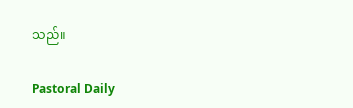သည်။

Pastoral Daily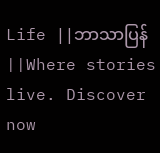Life ||ဘာသာပြန်||Where stories live. Discover now